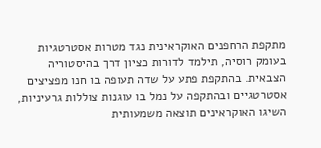מתקפת הרחפנים האוקראינית נגד מטרות אסטרטגיות בעומק רוסיה, תילמד לדורות כציון דרך בהיסטוריה הצבאית. בהתקפת פתע על שדה תעופה בו חנו מפציצים אסטרטגיים ובהתקפה על נמל בו עוגנות צוללות גרעיניות, השיגו האוקראינים תוצאה משמעותית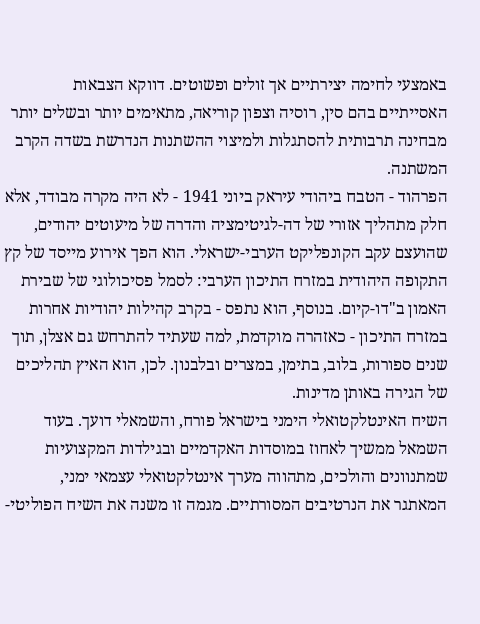באמצעי לחימה יצירתיים אך זולים ופשוטים. דווקא הצבאות האסייתיים בהם סין, רוסיה וצפון קוריאה, מתאימים יותר ובשלים יותר מבחינה תרבותית להסתגלות ולמיצוי ההשתנות הנדרשת בשדה הקרב המשתנה.
הפרהוד - הטבח ביהודי עיראק ביוני 1941 - לא היה מקרה מבודד, אלא חלק מתהליך אזורי של דה-לגיטימציה והדרה של מיעוטים יהודים, שהועצם עקב הקונפליקט הערבי-ישראלי. הוא הפך אירוע מייסד של קץ התקופה היהודית במזרח התיכון הערבי: לסמל פסיכולוגי של שבירת האמון ב"דו-קיום. בנוסף, הוא נתפס - בקרב קהילות יהודיות אחרות במזרח התיכון - כאזהרה מוקדמת, למה שעתיד להתרחש גם אצלן, תוך שנים ספורות, בלוב, בתימן, במצרים ובלבנון. לכן, הוא האיץ תהליכים של הגירה באותן מדינות.
השיח האינטלקטואלי הימני בישראל פורח, והשמאלי דועך. בעוד השמאל ממשיך לאחוז במוסדות האקדמיים ובגילדות המקצועיות שמתנוונים והולכים, מתהווה מערך אינטלקטואלי עצמאי ימני, המאתגר את הנרטיבים המסורתיים. מגמה זו משנה את השיח הפוליטי-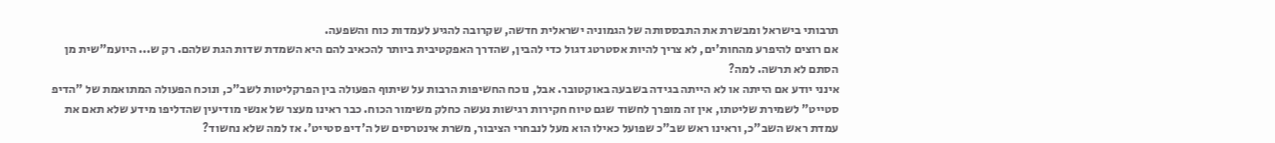תרבותי בישראל ומבשרת את התבססותה של הגמוניה ישראלית חדשה, שקרובה להגיע לעמדות כוח והשפעה.
אם רוצים להיפרע מהחות'ים, לא צריך להיות אסטרטג דגול כדי להבין, שהדרך האפקטיבית ביותר להכאיב להם היא השמדת שדות הגת שלהם. רק ש... היועמ"שית מן הסתם לא תרשה. למה?
אינני יודע אם הייתה או לא הייתה בגידה בשבעה באוקטובר. אבל, נוכח החשיפות הרבות על שיתוף הפעולה בין הפרקליטות לשב"כ, ונוכח הפעולה המתואמת של "הדיפ סטייט" לשמירת שליטתו, אין זה מופרך לחשוד שגם טיוח חקירות רגישות נעשה כחלק משימור הכוח. כבר ראינו מעצר של אנשי מודיעין שהדליפו מידע שלא תאם את עמדת ראש השב"כ, וראינו ראש שב"כ שפועל כאילו הוא מעל לנבחרי הציבור, משרת אינטרסים של ה'דיפ סטייט'. אז למה שלא נחשוד?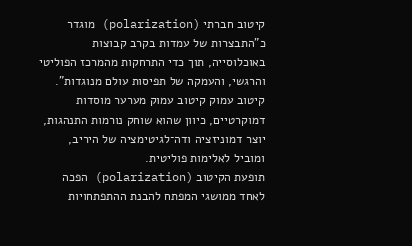קיטוב חברתי (polarization) מוגדר כ"התבצרות של עמדות בקרב קבוצות באוכלוסייה, תוך כדי התרחקות מהמרכז הפוליטי והרגשי, והעמקה של תפיסות עולם מנוגדות". קיטוב עמוק קיטוב עמוק מערער מוסדות דמוקרטיים, כיוון שהוא שוחק נורמות התנהגות, יוצר דמוניזציה ודה־לגיטימציה של היריב, ומוביל לאלימות פוליטית.
תופעת הקיטוב (polarization) הפכה לאחד ממושגי המפתח להבנת ההתפתחויות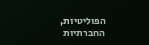הפוליטיות, החברתיות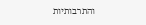והתרבותיות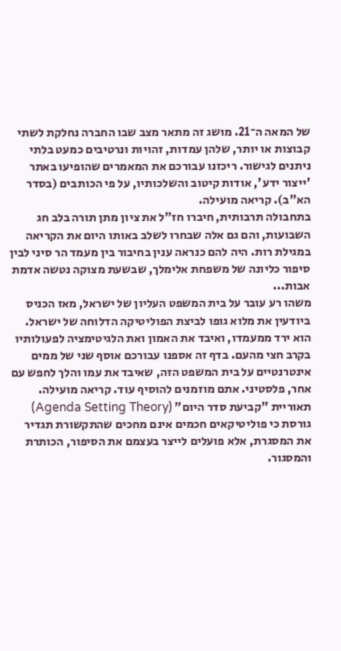של המאה ה־21. מושג זה מתאר מצב שבו החברה נחלקת לשתי קבוצות או יותר, שלהן עמדות, זהויות ונרטיבים כמעט בלתי ניתנים לגישור. ריכזנו עבורכם את המאמרים שהופיעו באתר 'ייצור ידע', אודות קיטוב והשלכותיו, על פי הכותבים (בסדר הא"ב). קריאה מועילה.
בתחבולה תרבותית, חיברו חז"ל את ציון מתן תורה בלב חג השבועות, והם גם אלה שבחרו לשלב באותו היום את הקריאה במגילת רות. היה להם כנראה ענין בחיבור בין מעמד הר סיני לבין סיפור כליונה של משפחת אלימלך, שבשעת מצוקה נטשה אדמת אבות...
משהו רע עובר על בית המשפט העליון של ישראל, מאז הכניס ביודעין את מלוא גופו לביצת הפוליטיקה הדלוחה של ישראל. הוא ירד ממעמדו, ואיבד את האמון ואת הלגיטימציה לפעולותיו בקרב חצי מהעם. בדף זה אספנו עבורכם אוסף שני של ממים אינטרנטיים על בית המשפט הזה, שאיבד את עמו והלך לחפש עם אחר, פלסטיני. אתם מוזמנים להוסיף עוד. קריאה מועילה.
תאוריית "קביעת סדר היום" (Agenda Setting Theory) גורסת כי פוליטיקאים חכמים אינם מחכים שהתקשורת תגדיר את המסגרת, אלא פועלים לייצר בעצמם את הסיפור, הכותרת והמסגור.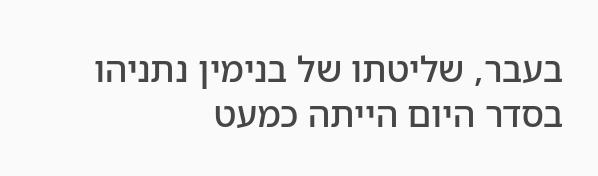בעבר, שליטתו של בנימין נתניהו בסדר היום הייתה כמעט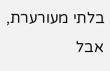בלתי מעורערת, אבל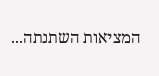המציאות השתנתה...